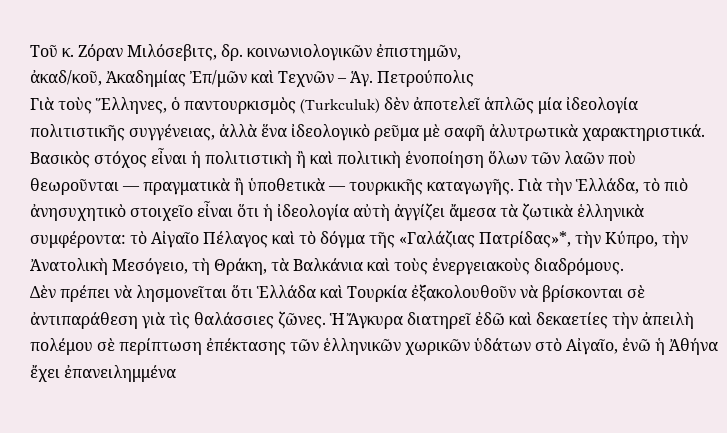Τοῦ κ. Ζόραν Μιλόσεβιτς, δρ. κοινωνιολογικῶν ἐπιστημῶν,
ἀκαδ/κοῦ, Ἀκαδημίας Ἐπ/μῶν καὶ Τεχνῶν – Ἁγ. Πετρούπολις
Γιὰ τοὺς Ἕλληνες, ὁ παντουρκισμὸς (Turkculuk) δὲν ἀποτελεῖ ἁπλῶς μία ἰδεολογία πολιτιστικῆς συγγένειας, ἀλλὰ ἕνα ἰδεολογικὸ ρεῦμα μὲ σαφῆ ἀλυτρωτικὰ χαρακτηριστικά. Βασικὸς στόχος εἶναι ἡ πολιτιστικὴ ἢ καὶ πολιτικὴ ἑνοποίηση ὅλων τῶν λαῶν ποὺ θεωροῦνται — πραγματικὰ ἢ ὑποθετικὰ — τουρκικῆς καταγωγῆς. Γιὰ τὴν Ἑλλάδα, τὸ πιὸ ἀνησυχητικὸ στοιχεῖο εἶναι ὅτι ἡ ἰδεολογία αὐτὴ ἀγγίζει ἄμεσα τὰ ζωτικὰ ἑλληνικὰ συμφέροντα: τὸ Αἰγαῖο Πέλαγος καὶ τὸ δόγμα τῆς «Γαλάζιας Πατρίδας»*, τὴν Κύπρο, τὴν Ἀνατολικὴ Μεσόγειο, τὴ Θράκη, τὰ Βαλκάνια καὶ τοὺς ἐνεργειακοὺς διαδρόμους.
Δὲν πρέπει νὰ λησμονεῖται ὅτι Ἑλλάδα καὶ Τουρκία ἐξακολουθοῦν νὰ βρίσκονται σὲ ἀντιπαράθεση γιὰ τὶς θαλάσσιες ζῶνες. Ἡ Ἄγκυρα διατηρεῖ ἐδῶ καὶ δεκαετίες τὴν ἀπειλὴ πολέμου σὲ περίπτωση ἐπέκτασης τῶν ἑλληνικῶν χωρικῶν ὑδάτων στὸ Αἰγαῖο, ἐνῶ ἡ Ἀθήνα ἔχει ἐπανειλημμένα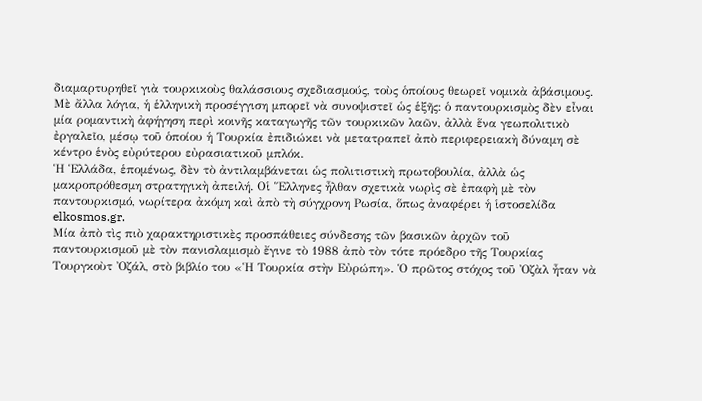διαμαρτυρηθεῖ γιὰ τουρκικοὺς θαλάσσιους σχεδιασμούς, τοὺς ὁποίους θεωρεῖ νομικὰ ἀβάσιμους. Μὲ ἄλλα λόγια, ἡ ἑλληνικὴ προσέγγιση μπορεῖ νὰ συνοψιστεῖ ὡς ἑξῆς: ὁ παντουρκισμὸς δὲν εἶναι μία ρομαντικὴ ἀφήγηση περὶ κοινῆς καταγωγῆς τῶν τουρκικῶν λαῶν, ἀλλὰ ἕνα γεωπολιτικὸ ἐργαλεῖο, μέσῳ τοῦ ὁποίου ἡ Τουρκία ἐπιδιώκει νὰ μετατραπεῖ ἀπὸ περιφερειακὴ δύναμη σὲ κέντρο ἑνὸς εὐρύτερου εὐρασιατικοῦ μπλόκ.
Ἡ Ἑλλάδα, ἑπομένως, δὲν τὸ ἀντιλαμβάνεται ὡς πολιτιστικὴ πρωτοβουλία, ἀλλὰ ὡς μακροπρόθεσμη στρατηγικὴ ἀπειλή. Οἱ Ἕλληνες ἦλθαν σχετικὰ νωρὶς σὲ ἐπαφὴ μὲ τὸν παντουρκισμό, νωρίτερα ἀκόμη καὶ ἀπὸ τὴ σύγχρονη Ρωσία, ὅπως ἀναφέρει ἡ ἱστοσελίδα elkosmos.gr.
Μία ἀπὸ τὶς πιὸ χαρακτηριστικὲς προσπάθειες σύνδεσης τῶν βασικῶν ἀρχῶν τοῦ παντουρκισμοῦ μὲ τὸν πανισλαμισμὸ ἔγινε τὸ 1988 ἀπὸ τὸν τότε πρόεδρο τῆς Τουρκίας Τουργκοὺτ Ὀζάλ, στὸ βιβλίο του «Ἡ Τουρκία στὴν Εὐρώπη». Ὁ πρῶτος στόχος τοῦ Ὀζὰλ ἦταν νὰ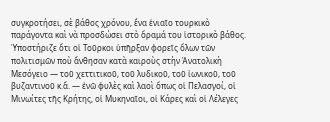συγκροτήσει, σὲ βάθος χρόνου, ἕνα ἑνιαῖο τουρκικὸ παράγοντα καὶ νὰ προσδώσει στὸ ὅραμά του ἱστορικὸ βάθος. Ὑποστήριζε ὅτι οἱ Τοῦρκοι ὑπῆρξαν φορεῖς ὅλων τῶν πολιτισμῶν ποὺ ἄνθησαν κατὰ καιροὺς στὴν Ἀνατολικὴ Μεσόγειο — τοῦ χεττιτικοῦ, τοῦ λυδικοῦ, τοῦ ἰωνικοῦ, τοῦ βυζαντινοῦ κ.ἄ. — ἐνῶ φυλὲς καὶ λαοὶ ὅπως οἱ Πελασγοί, οἱ Μινωίτες τῆς Κρήτης, οἱ Μυκηναῖοι, οἱ Κάρες καὶ οἱ Λέλεγες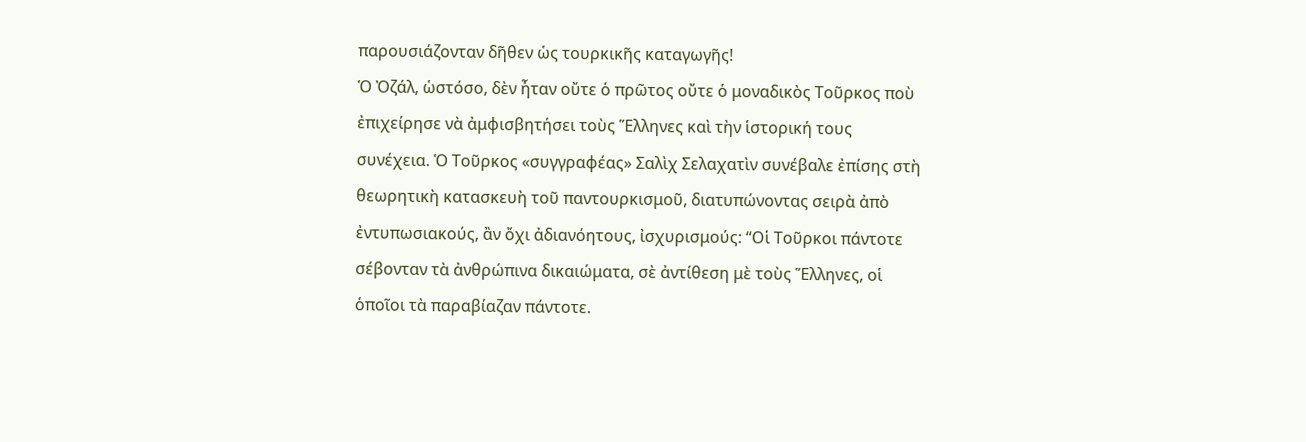παρουσιάζονταν δῆθεν ὡς τουρκικῆς καταγωγῆς!
Ὁ Ὀζάλ, ὡστόσο, δὲν ἦταν οὔτε ὁ πρῶτος οὔτε ὁ μοναδικὸς Τοῦρκος ποὺ ἐπιχείρησε νὰ ἀμφισβητήσει τοὺς Ἕλληνες καὶ τὴν ἱστορική τους συνέχεια. Ὁ Τοῦρκος «συγγραφέας» Σαλὶχ Σελαχατὶν συνέβαλε ἐπίσης στὴ θεωρητικὴ κατασκευὴ τοῦ παντουρκισμοῦ, διατυπώνοντας σειρὰ ἀπὸ ἐντυπωσιακούς, ἂν ὄχι ἀδιανόητους, ἰσχυρισμούς: “Οἱ Τοῦρκοι πάντοτε σέβονταν τὰ ἀνθρώπινα δικαιώματα, σὲ ἀντίθεση μὲ τοὺς Ἕλληνες, οἱ ὁποῖοι τὰ παραβίαζαν πάντοτε.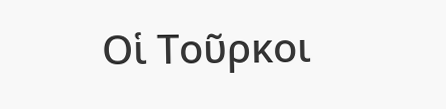Οἱ Τοῦρκοι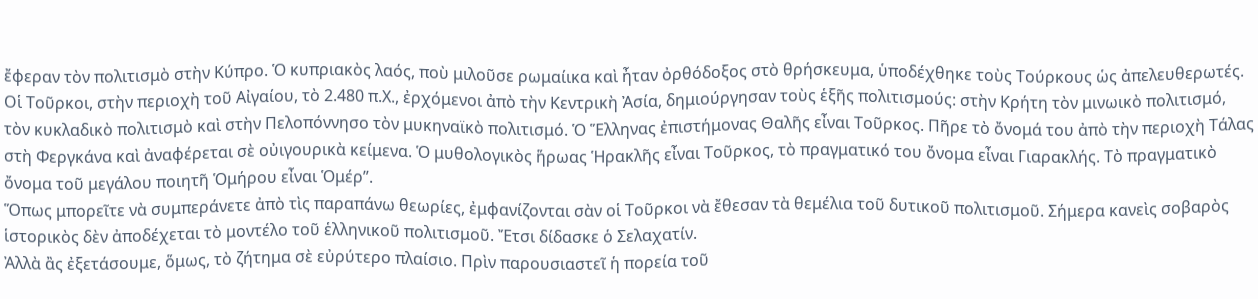ἔφεραν τὸν πολιτισμὸ στὴν Κύπρο. Ὁ κυπριακὸς λαός, ποὺ μιλοῦσε ρωμαίικα καὶ ἦταν ὀρθόδοξος στὸ θρήσκευμα, ὑποδέχθηκε τοὺς Τούρκους ὡς ἀπελευθερωτές. Οἱ Τοῦρκοι, στὴν περιοχὴ τοῦ Αἰγαίου, τὸ 2.480 π.Χ., ἐρχόμενοι ἀπὸ τὴν Κεντρικὴ Ἀσία, δημιούργησαν τοὺς ἑξῆς πολιτισμούς: στὴν Κρήτη τὸν μινωικὸ πολιτισμό, τὸν κυκλαδικὸ πολιτισμὸ καὶ στὴν Πελοπόννησο τὸν μυκηναϊκὸ πολιτισμό. Ὁ Ἕλληνας ἐπιστήμονας Θαλῆς εἶναι Τοῦρκος. Πῆρε τὸ ὄνομά του ἀπὸ τὴν περιοχὴ Τάλας στὴ Φεργκάνα καὶ ἀναφέρεται σὲ οὐιγουρικὰ κείμενα. Ὁ μυθολογικὸς ἥρωας Ἡρακλῆς εἶναι Τοῦρκος, τὸ πραγματικό του ὄνομα εἶναι Γιαρακλής. Τὸ πραγματικὸ ὄνομα τοῦ μεγάλου ποιητῆ Ὁμήρου εἶναι Ὁμέρ”.
Ὅπως μπορεῖτε νὰ συμπεράνετε ἀπὸ τὶς παραπάνω θεωρίες, ἐμφανίζονται σὰν οἱ Τοῦρκοι νὰ ἔθεσαν τὰ θεμέλια τοῦ δυτικοῦ πολιτισμοῦ. Σήμερα κανεὶς σοβαρὸς ἱστορικὸς δὲν ἀποδέχεται τὸ μοντέλο τοῦ ἑλληνικοῦ πολιτισμοῦ. Ἔτσι δίδασκε ὁ Σελαχατίν.
Ἀλλὰ ἂς ἐξετάσουμε, ὅμως, τὸ ζήτημα σὲ εὐρύτερο πλαίσιο. Πρὶν παρουσιαστεῖ ἡ πορεία τοῦ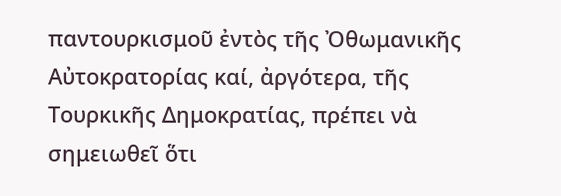παντουρκισμοῦ ἐντὸς τῆς Ὀθωμανικῆς Αὐτοκρατορίας καί, ἀργότερα, τῆς Τουρκικῆς Δημοκρατίας, πρέπει νὰ σημειωθεῖ ὅτι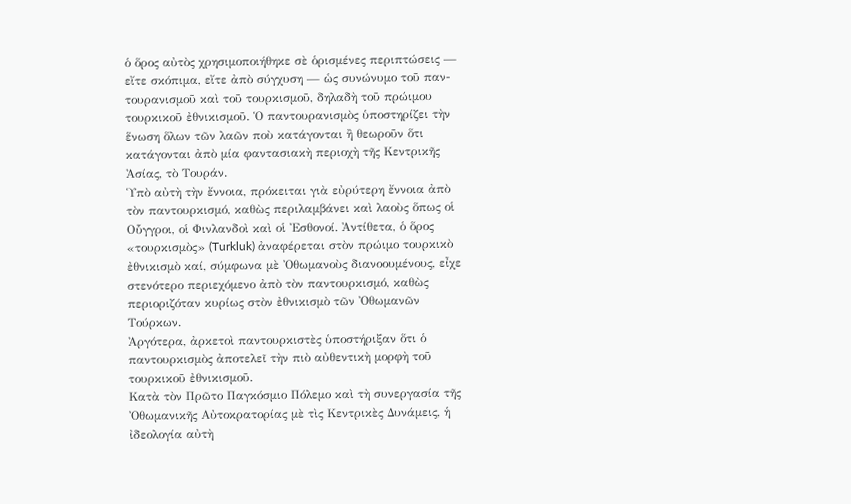ὁ ὅρος αὐτὸς χρησιμοποιήθηκε σὲ ὁρισμένες περιπτώσεις — εἴτε σκόπιμα, εἴτε ἀπὸ σύγχυση — ὡς συνώνυμο τοῦ παν-τουρανισμοῦ καὶ τοῦ τουρκισμοῦ, δηλαδὴ τοῦ πρώιμου τουρκικοῦ ἐθνικισμοῦ. Ὁ παντουρανισμὸς ὑποστηρίζει τὴν ἕνωση ὅλων τῶν λαῶν ποὺ κατάγονται ἢ θεωροῦν ὅτι κατάγονται ἀπὸ μία φαντασιακὴ περιοχὴ τῆς Κεντρικῆς Ἀσίας, τὸ Τουράν.
Ὑπὸ αὐτὴ τὴν ἔννοια, πρόκειται γιὰ εὐρύτερη ἔννοια ἀπὸ τὸν παντουρκισμό, καθὼς περιλαμβάνει καὶ λαοὺς ὅπως οἱ Οὗγγροι, οἱ Φινλανδοὶ καὶ οἱ Ἐσθονοί. Ἀντίθετα, ὁ ὅρος «τουρκισμὸς» (Turkluk) ἀναφέρεται στὸν πρώιμο τουρκικὸ ἐθνικισμὸ καί, σύμφωνα μὲ Ὀθωμανοὺς διανοουμένους, εἶχε στενότερο περιεχόμενο ἀπὸ τὸν παντουρκισμό, καθὼς περιοριζόταν κυρίως στὸν ἐθνικισμὸ τῶν Ὀθωμανῶν Τούρκων.
Ἀργότερα, ἀρκετοὶ παντουρκιστὲς ὑποστήριξαν ὅτι ὁ παντουρκισμὸς ἀποτελεῖ τὴν πιὸ αὐθεντικὴ μορφὴ τοῦ τουρκικοῦ ἐθνικισμοῦ.
Κατὰ τὸν Πρῶτο Παγκόσμιο Πόλεμο καὶ τὴ συνεργασία τῆς Ὀθωμανικῆς Αὐτοκρατορίας μὲ τὶς Κεντρικὲς Δυνάμεις, ἡ ἰδεολογία αὐτὴ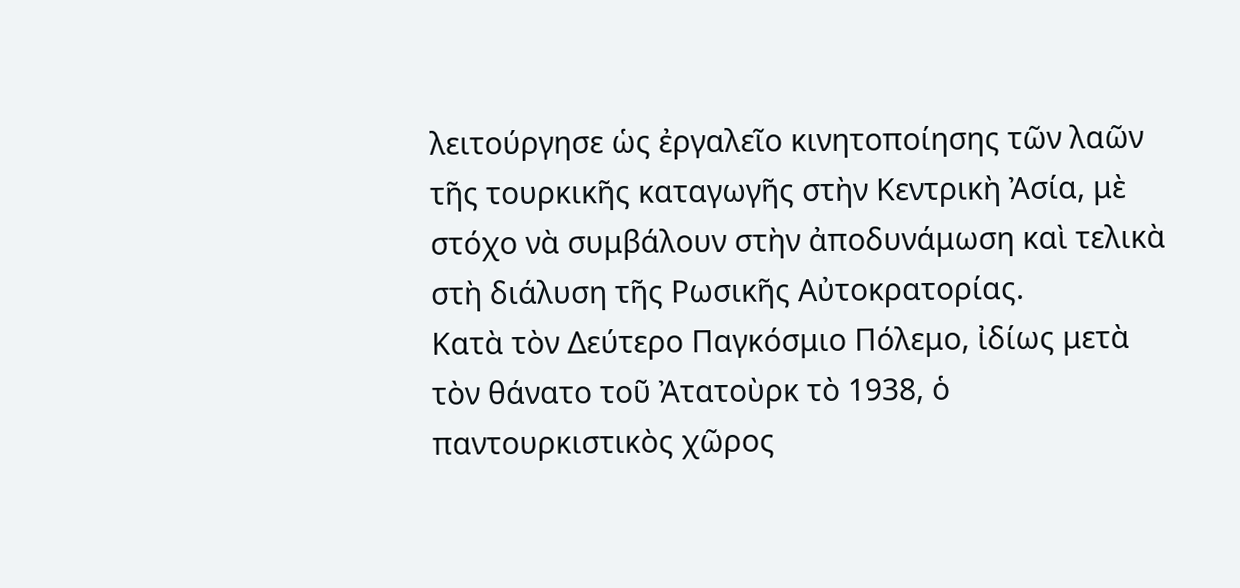λειτούργησε ὡς ἐργαλεῖο κινητοποίησης τῶν λαῶν τῆς τουρκικῆς καταγωγῆς στὴν Κεντρικὴ Ἀσία, μὲ στόχο νὰ συμβάλουν στὴν ἀποδυνάμωση καὶ τελικὰ στὴ διάλυση τῆς Ρωσικῆς Αὐτοκρατορίας.
Κατὰ τὸν Δεύτερο Παγκόσμιο Πόλεμο, ἰδίως μετὰ τὸν θάνατο τοῦ Ἀτατοὺρκ τὸ 1938, ὁ παντουρκιστικὸς χῶρος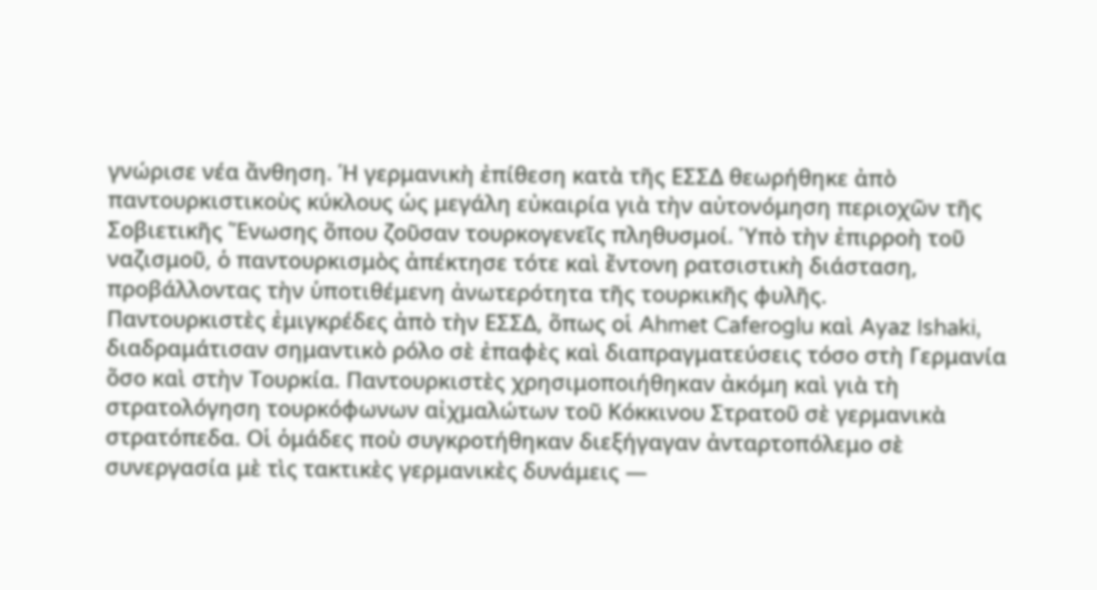γνώρισε νέα ἄνθηση. Ἡ γερμανικὴ ἐπίθεση κατὰ τῆς ΕΣΣΔ θεωρήθηκε ἀπὸ παντουρκιστικοὺς κύκλους ὡς μεγάλη εὐκαιρία γιὰ τὴν αὐτονόμηση περιοχῶν τῆς Σοβιετικῆς Ἕνωσης ὅπου ζοῦσαν τουρκογενεῖς πληθυσμοί. Ὑπὸ τὴν ἐπιρροὴ τοῦ ναζισμοῦ, ὁ παντουρκισμὸς ἀπέκτησε τότε καὶ ἔντονη ρατσιστικὴ διάσταση, προβάλλοντας τὴν ὑποτιθέμενη ἀνωτερότητα τῆς τουρκικῆς φυλῆς.
Παντουρκιστὲς ἐμιγκρέδες ἀπὸ τὴν ΕΣΣΔ, ὅπως οἱ Ahmet Caferoglu καὶ Ayaz Ishaki, διαδραμάτισαν σημαντικὸ ρόλο σὲ ἐπαφὲς καὶ διαπραγματεύσεις τόσο στὴ Γερμανία ὅσο καὶ στὴν Τουρκία. Παντουρκιστὲς χρησιμοποιήθηκαν ἀκόμη καὶ γιὰ τὴ στρατολόγηση τουρκόφωνων αἰχμαλώτων τοῦ Κόκκινου Στρατοῦ σὲ γερμανικὰ στρατόπεδα. Οἱ ὁμάδες ποὺ συγκροτήθηκαν διεξήγαγαν ἀνταρτοπόλεμο σὲ συνεργασία μὲ τὶς τακτικὲς γερμανικὲς δυνάμεις —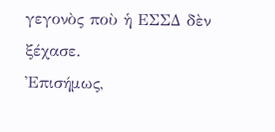γεγονὸς ποὺ ἡ ΕΣΣΔ δὲν ξέχασε.
Ἐπισήμως,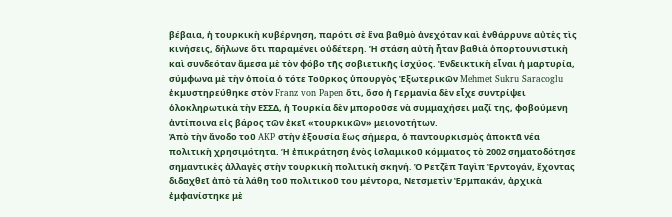βέβαια, ἡ τουρκικὴ κυβέρνηση, παρότι σὲ ἕνα βαθμὸ ἀνεχόταν καὶ ἐνθάρρυνε αὐτὲς τὶς κινήσεις, δήλωνε ὅτι παραμένει οὐδέτερη. Ἡ στάση αὐτὴ ἦταν βαθιὰ ὀπορτουνιστικὴ καὶ συνδεόταν ἄμεσα μὲ τὸν φόβο τῆς σοβιετικῆς ἰσχύος. Ἐνδεικτικὴ εἶναι ἡ μαρτυρία, σύμφωνα μὲ τὴν ὁποία ὁ τότε Τοῦρκος ὑπουργὸς Ἐξωτερικῶν Mehmet Sukru Saracoglu ἐκμυστηρεύθηκε στὸν Franz von Papen ὅτι, ὅσο ἡ Γερμανία δὲν εἶχε συντρίψει ὁλοκληρωτικὰ τὴν ΕΣΣΔ, ἡ Τουρκία δὲν μποροῦσε νὰ συμμαχήσει μαζί της, φοβούμενη ἀντίποινα εἰς βάρος τῶν ἐκεῖ «τουρκικῶν» μειονοτήτων.
Ἀπὸ τὴν ἄνοδο τοῦ AKP στὴν ἐξουσία ἕως σήμερα, ὁ παντουρκισμὸς ἀποκτᾶ νέα πολιτικὴ χρησιμότητα. Ἡ ἐπικράτηση ἑνὸς ἰσλαμικοῦ κόμματος τὸ 2002 σηματοδότησε σημαντικὲς ἀλλαγὲς στὴν τουρκικὴ πολιτικὴ σκηνή. Ὁ Ρετζὲπ Ταγὶπ Ἐρντογάν, ἔχοντας διδαχθεῖ ἀπὸ τὰ λάθη τοῦ πολιτικοῦ του μέντορα, Νετσμετὶν Ἐρμπακάν, ἀρχικὰ ἐμφανίστηκε μὲ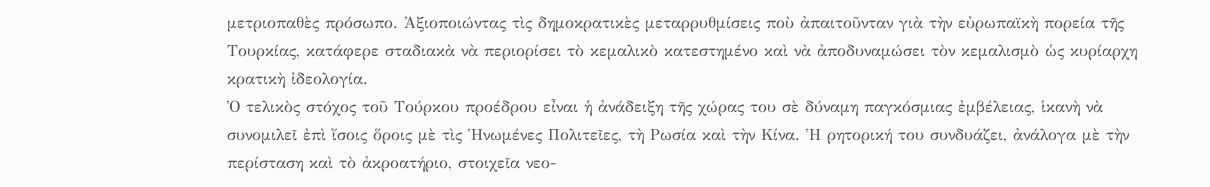μετριοπαθὲς πρόσωπο. Ἀξιοποιώντας τὶς δημοκρατικὲς μεταρρυθμίσεις ποὺ ἀπαιτοῦνταν γιὰ τὴν εὐρωπαϊκὴ πορεία τῆς Τουρκίας, κατάφερε σταδιακὰ νὰ περιορίσει τὸ κεμαλικὸ κατεστημένο καὶ νὰ ἀποδυναμώσει τὸν κεμαλισμὸ ὡς κυρίαρχη κρατικὴ ἰδεολογία.
Ὁ τελικὸς στόχος τοῦ Τούρκου προέδρου εἶναι ἡ ἀνάδειξη τῆς χώρας του σὲ δύναμη παγκόσμιας ἐμβέλειας, ἱκανὴ νὰ συνομιλεῖ ἐπὶ ἴσοις ὅροις μὲ τὶς Ἡνωμένες Πολιτεῖες, τὴ Ρωσία καὶ τὴν Κίνα. Ἡ ρητορική του συνδυάζει, ἀνάλογα μὲ τὴν περίσταση καὶ τὸ ἀκροατήριο, στοιχεῖα νεο-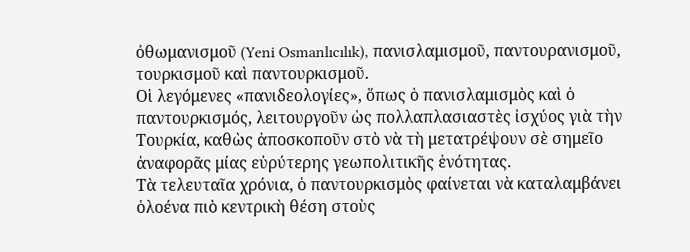ὀθωμανισμοῦ (Yeni Osmanlıcılık), πανισλαμισμοῦ, παντουρανισμοῦ, τουρκισμοῦ καὶ παντουρκισμοῦ.
Οἱ λεγόμενες «πανιδεολογίες», ὅπως ὁ πανισλαμισμὸς καὶ ὁ παντουρκισμός, λειτουργοῦν ὡς πολλαπλασιαστὲς ἰσχύος γιὰ τὴν Τουρκία, καθὼς ἀποσκοποῦν στὸ νὰ τὴ μετατρέψουν σὲ σημεῖο ἀναφορᾶς μίας εὐρύτερης γεωπολιτικῆς ἑνότητας.
Τὰ τελευταῖα χρόνια, ὁ παντουρκισμὸς φαίνεται νὰ καταλαμβάνει ὁλοένα πιὸ κεντρικὴ θέση στοὺς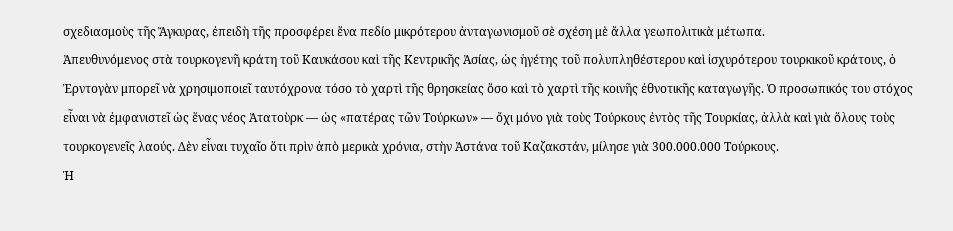σχεδιασμοὺς τῆς Ἄγκυρας, ἐπειδὴ τῆς προσφέρει ἕνα πεδίο μικρότερου ἀνταγωνισμοῦ σὲ σχέση μὲ ἄλλα γεωπολιτικὰ μέτωπα.
Ἀπευθυνόμενος στὰ τουρκογενῆ κράτη τοῦ Καυκάσου καὶ τῆς Κεντρικῆς Ἀσίας, ὡς ἡγέτης τοῦ πολυπληθέστερου καὶ ἰσχυρότερου τουρκικοῦ κράτους, ὁ Ἐρντογὰν μπορεῖ νὰ χρησιμοποιεῖ ταυτόχρονα τόσο τὸ χαρτὶ τῆς θρησκείας ὅσο καὶ τὸ χαρτὶ τῆς κοινῆς ἐθνοτικῆς καταγωγῆς. Ὁ προσωπικός του στόχος εἶναι νὰ ἐμφανιστεῖ ὡς ἕνας νέος Ἀτατοὺρκ — ὡς «πατέρας τῶν Τούρκων» — ὄχι μόνο γιὰ τοὺς Τούρκους ἐντὸς τῆς Τουρκίας, ἀλλὰ καὶ γιὰ ὅλους τοὺς τουρκογενεῖς λαούς. Δὲν εἶναι τυχαῖο ὅτι πρὶν ἀπὸ μερικὰ χρόνια, στὴν Ἀστάνα τοῦ Καζακστάν, μίλησε γιὰ 300.000.000 Τούρκους.
Ἡ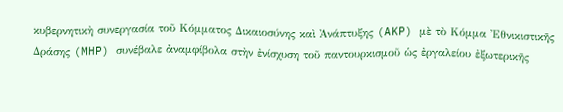κυβερνητικὴ συνεργασία τοῦ Κόμματος Δικαιοσύνης καὶ Ἀνάπτυξης (AKP) μὲ τὸ Κόμμα Ἐθνικιστικῆς Δράσης (MHP) συνέβαλε ἀναμφίβολα στὴν ἐνίσχυση τοῦ παντουρκισμοῦ ὡς ἐργαλείου ἐξωτερικῆς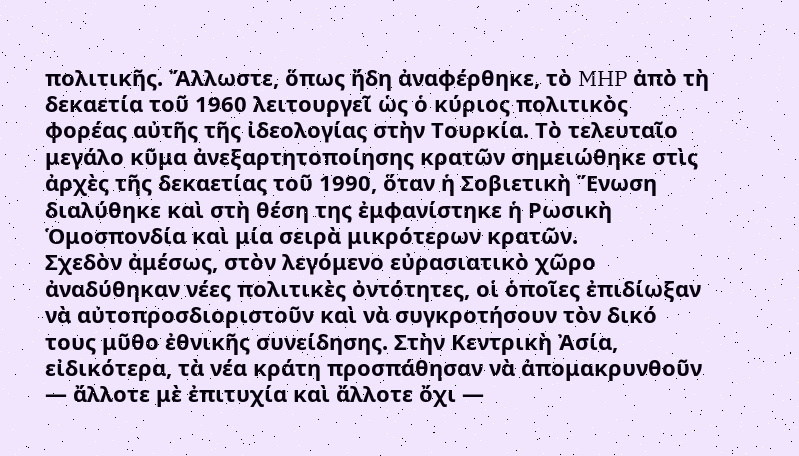πολιτικῆς. Ἄλλωστε, ὅπως ἤδη ἀναφέρθηκε, τὸ MHP ἀπὸ τὴ δεκαετία τοῦ 1960 λειτουργεῖ ὡς ὁ κύριος πολιτικὸς φορέας αὐτῆς τῆς ἰδεολογίας στὴν Τουρκία. Τὸ τελευταῖο μεγάλο κῦμα ἀνεξαρτητοποίησης κρατῶν σημειώθηκε στὶς ἀρχὲς τῆς δεκαετίας τοῦ 1990, ὅταν ἡ Σοβιετικὴ Ἕνωση διαλύθηκε καὶ στὴ θέση της ἐμφανίστηκε ἡ Ρωσικὴ Ὁμοσπονδία καὶ μία σειρὰ μικρότερων κρατῶν.
Σχεδὸν ἀμέσως, στὸν λεγόμενο εὐρασιατικὸ χῶρο ἀναδύθηκαν νέες πολιτικὲς ὀντότητες, οἱ ὁποῖες ἐπιδίωξαν νὰ αὐτοπροσδιοριστοῦν καὶ νὰ συγκροτήσουν τὸν δικό τους μῦθο ἐθνικῆς συνείδησης. Στὴν Κεντρικὴ Ἀσία, εἰδικότερα, τὰ νέα κράτη προσπάθησαν νὰ ἀπομακρυνθοῦν — ἄλλοτε μὲ ἐπιτυχία καὶ ἄλλοτε ὄχι —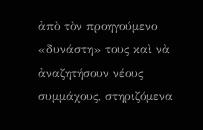ἀπὸ τὸν προηγούμενο «δυνάστη» τους καὶ νὰ ἀναζητήσουν νέους συμμάχους, στηριζόμενα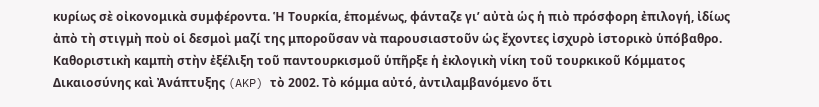κυρίως σὲ οἰκονομικὰ συμφέροντα. Ἡ Τουρκία, ἑπομένως, φάνταζε γι’ αὐτὰ ὡς ἡ πιὸ πρόσφορη ἐπιλογή, ἰδίως ἀπὸ τὴ στιγμὴ ποὺ οἱ δεσμοὶ μαζί της μποροῦσαν νὰ παρουσιαστοῦν ὡς ἔχοντες ἰσχυρὸ ἱστορικὸ ὑπόβαθρο.
Καθοριστικὴ καμπὴ στὴν ἐξέλιξη τοῦ παντουρκισμοῦ ὑπῆρξε ἡ ἐκλογικὴ νίκη τοῦ τουρκικοῦ Κόμματος Δικαιοσύνης καὶ Ἀνάπτυξης (AKP) τὸ 2002. Τὸ κόμμα αὐτό, ἀντιλαμβανόμενο ὅτι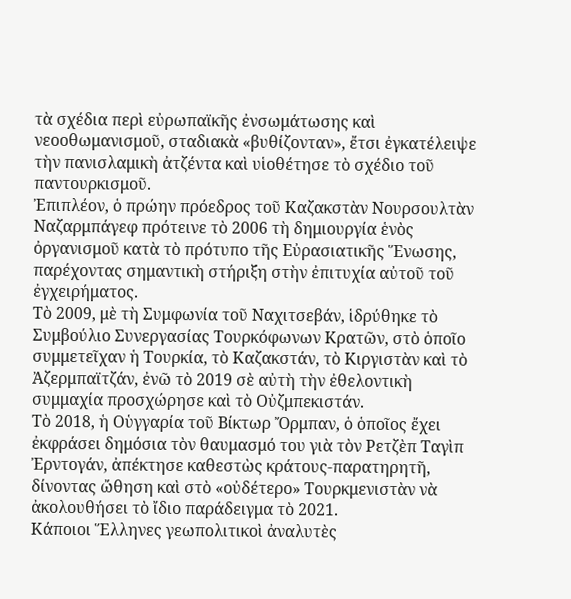τὰ σχέδια περὶ εὐρωπαϊκῆς ἐνσωμάτωσης καὶ νεοοθωμανισμοῦ, σταδιακὰ «βυθίζονταν», ἔτσι ἐγκατέλειψε τὴν πανισλαμικὴ ἀτζέντα καὶ υἱοθέτησε τὸ σχέδιο τοῦ παντουρκισμοῦ.
Ἐπιπλέον, ὁ πρώην πρόεδρος τοῦ Καζακστὰν Νουρσουλτὰν Ναζαρμπάγεφ πρότεινε τὸ 2006 τὴ δημιουργία ἑνὸς ὀργανισμοῦ κατὰ τὸ πρότυπο τῆς Εὐρασιατικῆς Ἕνωσης, παρέχοντας σημαντικὴ στήριξη στὴν ἐπιτυχία αὐτοῦ τοῦ ἐγχειρήματος.
Τὸ 2009, μὲ τὴ Συμφωνία τοῦ Ναχιτσεβάν, ἱδρύθηκε τὸ Συμβούλιο Συνεργασίας Τουρκόφωνων Κρατῶν, στὸ ὁποῖο συμμετεῖχαν ἡ Τουρκία, τὸ Καζακστάν, τὸ Κιργιστὰν καὶ τὸ Ἀζερμπαϊτζάν, ἐνῶ τὸ 2019 σὲ αὐτὴ τὴν ἐθελοντικὴ συμμαχία προσχώρησε καὶ τὸ Οὐζμπεκιστάν.
Τὸ 2018, ἡ Οὑγγαρία τοῦ Βίκτωρ Ὄρμπαν, ὁ ὁποῖος ἔχει ἐκφράσει δημόσια τὸν θαυμασμό του γιὰ τὸν Ρετζὲπ Ταγὶπ Ἐρντογάν, ἀπέκτησε καθεστὼς κράτους-παρατηρητῆ, δίνοντας ὤθηση καὶ στὸ «οὐδέτερο» Τουρκμενιστὰν νὰ ἀκολουθήσει τὸ ἴδιο παράδειγμα τὸ 2021.
Κάποιοι Ἕλληνες γεωπολιτικοὶ ἀναλυτὲς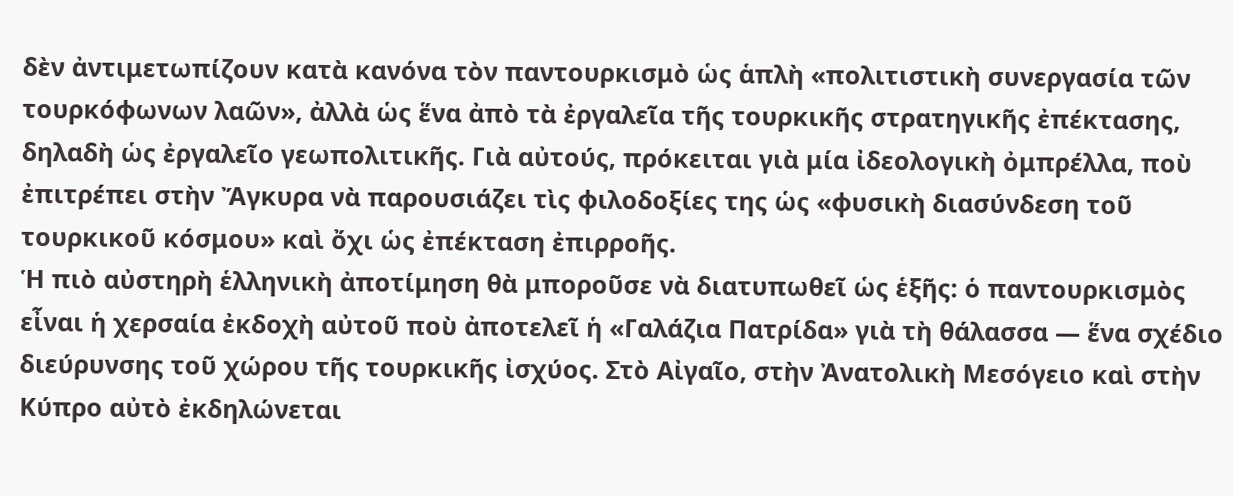δὲν ἀντιμετωπίζουν κατὰ κανόνα τὸν παντουρκισμὸ ὡς ἁπλὴ «πολιτιστικὴ συνεργασία τῶν τουρκόφωνων λαῶν», ἀλλὰ ὡς ἕνα ἀπὸ τὰ ἐργαλεῖα τῆς τουρκικῆς στρατηγικῆς ἐπέκτασης, δηλαδὴ ὡς ἐργαλεῖο γεωπολιτικῆς. Γιὰ αὐτούς, πρόκειται γιὰ μία ἰδεολογικὴ ὀμπρέλλα, ποὺ ἐπιτρέπει στὴν Ἄγκυρα νὰ παρουσιάζει τὶς φιλοδοξίες της ὡς «φυσικὴ διασύνδεση τοῦ τουρκικοῦ κόσμου» καὶ ὄχι ὡς ἐπέκταση ἐπιρροῆς.
Ἡ πιὸ αὐστηρὴ ἑλληνικὴ ἀποτίμηση θὰ μποροῦσε νὰ διατυπωθεῖ ὡς ἑξῆς: ὁ παντουρκισμὸς εἶναι ἡ χερσαία ἐκδοχὴ αὐτοῦ ποὺ ἀποτελεῖ ἡ «Γαλάζια Πατρίδα» γιὰ τὴ θάλασσα — ἕνα σχέδιο διεύρυνσης τοῦ χώρου τῆς τουρκικῆς ἰσχύος. Στὸ Αἰγαῖο, στὴν Ἀνατολικὴ Μεσόγειο καὶ στὴν Κύπρο αὐτὸ ἐκδηλώνεται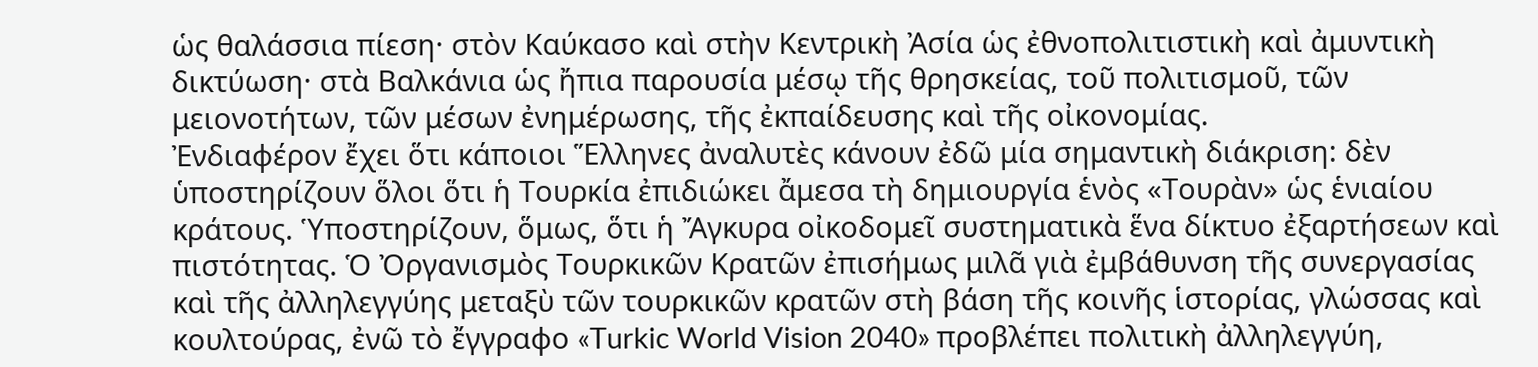ὡς θαλάσσια πίεση· στὸν Καύκασο καὶ στὴν Κεντρικὴ Ἀσία ὡς ἐθνοπολιτιστικὴ καὶ ἀμυντικὴ δικτύωση· στὰ Βαλκάνια ὡς ἤπια παρουσία μέσῳ τῆς θρησκείας, τοῦ πολιτισμοῦ, τῶν μειονοτήτων, τῶν μέσων ἐνημέρωσης, τῆς ἐκπαίδευσης καὶ τῆς οἰκονομίας.
Ἐνδιαφέρον ἔχει ὅτι κάποιοι Ἕλληνες ἀναλυτὲς κάνουν ἐδῶ μία σημαντικὴ διάκριση: δὲν ὑποστηρίζουν ὅλοι ὅτι ἡ Τουρκία ἐπιδιώκει ἄμεσα τὴ δημιουργία ἑνὸς «Τουρὰν» ὡς ἑνιαίου κράτους. Ὑποστηρίζουν, ὅμως, ὅτι ἡ Ἄγκυρα οἰκοδομεῖ συστηματικὰ ἕνα δίκτυο ἐξαρτήσεων καὶ πιστότητας. Ὁ Ὀργανισμὸς Τουρκικῶν Κρατῶν ἐπισήμως μιλᾶ γιὰ ἐμβάθυνση τῆς συνεργασίας καὶ τῆς ἀλληλεγγύης μεταξὺ τῶν τουρκικῶν κρατῶν στὴ βάση τῆς κοινῆς ἱστορίας, γλώσσας καὶ κουλτούρας, ἐνῶ τὸ ἔγγραφο «Turkic World Vision 2040» προβλέπει πολιτικὴ ἀλληλεγγύη,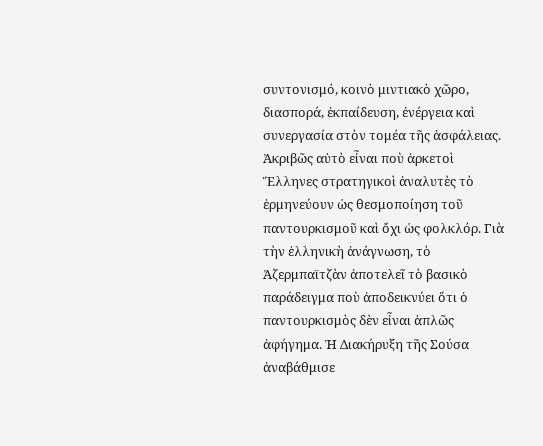συντονισμό, κοινὸ μιντιακὸ χῶρο, διασπορά, ἐκπαίδευση, ἐνέργεια καὶ συνεργασία στὸν τομέα τῆς ἀσφάλειας.
Ἀκριβῶς αὐτὸ εἶναι ποὺ ἀρκετοὶ Ἕλληνες στρατηγικοὶ ἀναλυτὲς τὸ ἑρμηνεύουν ὡς θεσμοποίηση τοῦ παντουρκισμοῦ καὶ ὄχι ὡς φολκλόρ. Γιὰ τὴν ἑλληνικὴ ἀνάγνωση, τὸ Ἀζερμπαϊτζὰν ἀποτελεῖ τὸ βασικὸ παράδειγμα ποὺ ἀποδεικνύει ὅτι ὁ παντουρκισμὸς δὲν εἶναι ἁπλῶς ἀφήγημα. Ἡ Διακήρυξη τῆς Σούσα ἀναβάθμισε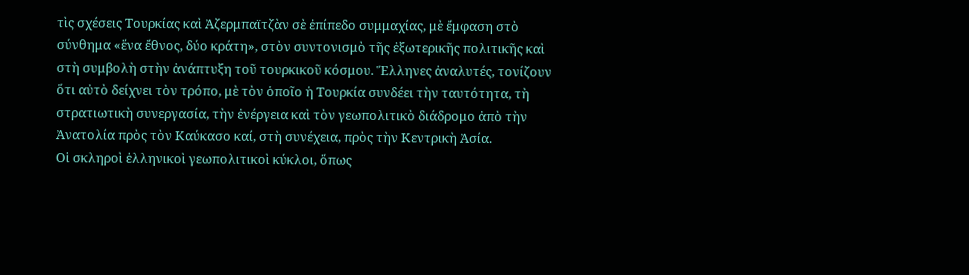τὶς σχέσεις Τουρκίας καὶ Ἀζερμπαϊτζὰν σὲ ἐπίπεδο συμμαχίας, μὲ ἔμφαση στὸ σύνθημα «ἕνα ἔθνος, δύο κράτη», στὸν συντονισμὸ τῆς ἐξωτερικῆς πολιτικῆς καὶ στὴ συμβολὴ στὴν ἀνάπτυξη τοῦ τουρκικοῦ κόσμου. Ἕλληνες ἀναλυτές, τονίζουν ὅτι αὐτὸ δείχνει τὸν τρόπο, μὲ τὸν ὁποῖο ἡ Τουρκία συνδέει τὴν ταυτότητα, τὴ στρατιωτικὴ συνεργασία, τὴν ἐνέργεια καὶ τὸν γεωπολιτικὸ διάδρομο ἀπὸ τὴν Ἀνατολία πρὸς τὸν Καύκασο καί, στὴ συνέχεια, πρὸς τὴν Κεντρικὴ Ἀσία.
Οἱ σκληροὶ ἑλληνικοὶ γεωπολιτικοὶ κύκλοι, ὅπως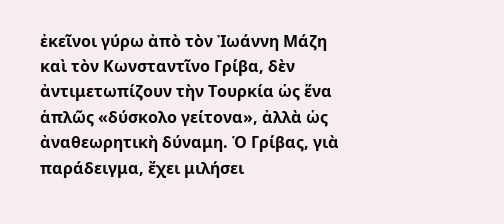ἐκεῖνοι γύρω ἀπὸ τὸν Ἰωάννη Μάζη καὶ τὸν Κωνσταντῖνο Γρίβα, δὲν ἀντιμετωπίζουν τὴν Τουρκία ὡς ἕνα ἁπλῶς «δύσκολο γείτονα», ἀλλὰ ὡς ἀναθεωρητικὴ δύναμη. Ὁ Γρίβας, γιὰ παράδειγμα, ἔχει μιλήσει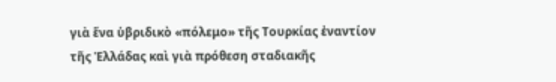γιὰ ἕνα ὑβριδικὸ «πόλεμο» τῆς Τουρκίας ἐναντίον τῆς Ἑλλάδας καὶ γιὰ πρόθεση σταδιακῆς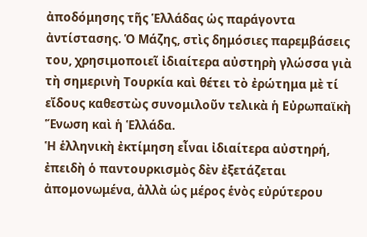ἀποδόμησης τῆς Ἑλλάδας ὡς παράγοντα ἀντίστασης. Ὁ Μάζης, στὶς δημόσιες παρεμβάσεις του, χρησιμοποιεῖ ἰδιαίτερα αὐστηρὴ γλώσσα γιὰ τὴ σημερινὴ Τουρκία καὶ θέτει τὸ ἐρώτημα μὲ τί εἴδους καθεστὼς συνομιλοῦν τελικὰ ἡ Εὐρωπαϊκὴ Ἕνωση καὶ ἡ Ἑλλάδα.
Ἡ ἑλληνικὴ ἐκτίμηση εἶναι ἰδιαίτερα αὐστηρή, ἐπειδὴ ὁ παντουρκισμὸς δὲν ἐξετάζεται ἀπομονωμένα, ἀλλὰ ὡς μέρος ἑνὸς εὐρύτερου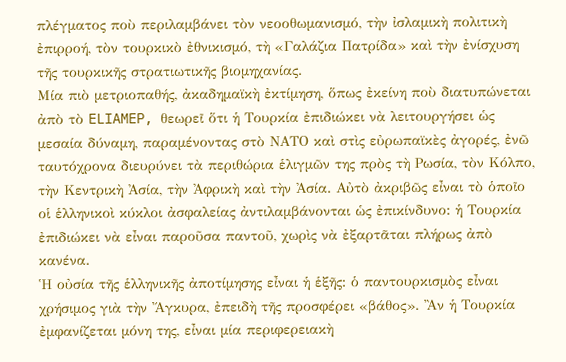πλέγματος ποὺ περιλαμβάνει τὸν νεοοθωμανισμό, τὴν ἰσλαμικὴ πολιτικὴ ἐπιρροή, τὸν τουρκικὸ ἐθνικισμό, τὴ «Γαλάζια Πατρίδα» καὶ τὴν ἐνίσχυση τῆς τουρκικῆς στρατιωτικῆς βιομηχανίας.
Μία πιὸ μετριοπαθής, ἀκαδημαϊκὴ ἐκτίμηση, ὅπως ἐκείνη ποὺ διατυπώνεται ἀπὸ τὸ ELIAMEP, θεωρεῖ ὅτι ἡ Τουρκία ἐπιδιώκει νὰ λειτουργήσει ὡς μεσαία δύναμη, παραμένοντας στὸ ΝΑΤΟ καὶ στὶς εὐρωπαϊκὲς ἀγορές, ἐνῶ ταυτόχρονα διευρύνει τὰ περιθώρια ἑλιγμῶν της πρὸς τὴ Ρωσία, τὸν Κόλπο, τὴν Κεντρικὴ Ἀσία, τὴν Ἀφρικὴ καὶ τὴν Ἀσία. Αὐτὸ ἀκριβῶς εἶναι τὸ ὁποῖο οἱ ἑλληνικοὶ κύκλοι ἀσφαλείας ἀντιλαμβάνονται ὡς ἐπικίνδυνο: ἡ Τουρκία ἐπιδιώκει νὰ εἶναι παροῦσα παντοῦ, χωρὶς νὰ ἐξαρτᾶται πλήρως ἀπὸ κανένα.
Ἡ οὐσία τῆς ἑλληνικῆς ἀποτίμησης εἶναι ἡ ἑξῆς: ὁ παντουρκισμὸς εἶναι χρήσιμος γιὰ τὴν Ἄγκυρα, ἐπειδὴ τῆς προσφέρει «βάθος». Ἂν ἡ Τουρκία ἐμφανίζεται μόνη της, εἶναι μία περιφερειακὴ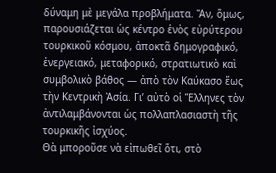δύναμη μὲ μεγάλα προβλήματα. Ἄν, ὅμως, παρουσιάζεται ὡς κέντρο ἑνὸς εὐρύτερου τουρκικοῦ κόσμου, ἀποκτᾶ δημογραφικό, ἐνεργειακό, μεταφορικό, στρατιωτικὸ καὶ συμβολικὸ βάθος — ἀπὸ τὸν Καύκασο ἕως τὴν Κεντρικὴ Ἀσία. Γι’ αὐτὸ οἱ Ἕλληνες τὸν ἀντιλαμβάνονται ὡς πολλαπλασιαστὴ τῆς τουρκικῆς ἰσχύος.
Θὰ μποροῦσε νὰ εἰπωθεῖ ὅτι, στὸ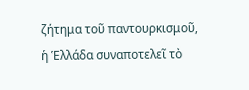ζήτημα τοῦ παντουρκισμοῦ, ἡ Ἑλλάδα συναποτελεῖ τὸ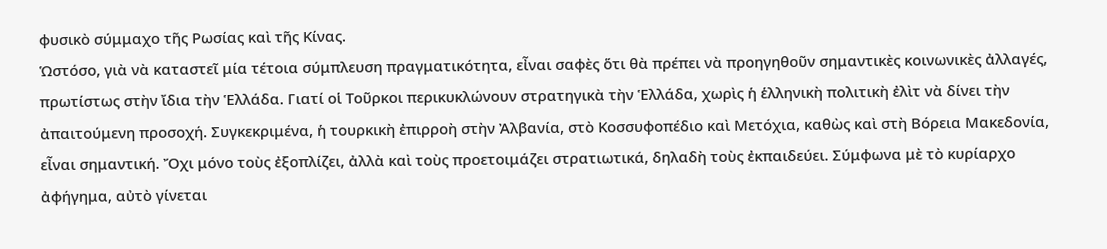φυσικὸ σύμμαχο τῆς Ρωσίας καὶ τῆς Κίνας.
Ὡστόσο, γιὰ νὰ καταστεῖ μία τέτοια σύμπλευση πραγματικότητα, εἶναι σαφὲς ὅτι θὰ πρέπει νὰ προηγηθοῦν σημαντικὲς κοινωνικὲς ἀλλαγές, πρωτίστως στὴν ἴδια τὴν Ἑλλάδα. Γιατί οἱ Τοῦρκοι περικυκλώνουν στρατηγικὰ τὴν Ἑλλάδα, χωρὶς ἡ ἑλληνικὴ πολιτικὴ ἐλὶτ νὰ δίνει τὴν ἀπαιτούμενη προσοχή. Συγκεκριμένα, ἡ τουρκικὴ ἐπιρροὴ στὴν Ἀλβανία, στὸ Κοσσυφοπέδιο καὶ Μετόχια, καθὼς καὶ στὴ Βόρεια Μακεδονία, εἶναι σημαντική. Ὄχι μόνο τοὺς ἐξοπλίζει, ἀλλὰ καὶ τοὺς προετοιμάζει στρατιωτικά, δηλαδὴ τοὺς ἐκπαιδεύει. Σύμφωνα μὲ τὸ κυρίαρχο ἀφήγημα, αὐτὸ γίνεται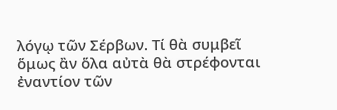λόγῳ τῶν Σέρβων. Τί θὰ συμβεῖ ὅμως ἂν ὅλα αὐτὰ θὰ στρέφονται ἐναντίον τῶν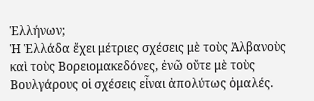Ἑλλήνων;
Ἡ Ἑλλάδα ἔχει μέτριες σχέσεις μὲ τοὺς Ἀλβανοὺς καὶ τοὺς Βορειομακεδόνες, ἐνῶ οὔτε μὲ τοὺς Βουλγάρους οἱ σχέσεις εἶναι ἀπολύτως ὁμαλές.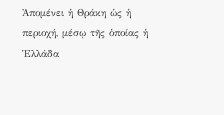Ἀπομένει ἡ Θράκη ὡς ἡ περιοχή, μέσῳ τῆς ὁποίας ἡ Ἑλλάδα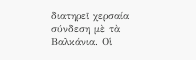διατηρεῖ χερσαία σύνδεση μὲ τὰ Βαλκάνια. Οἱ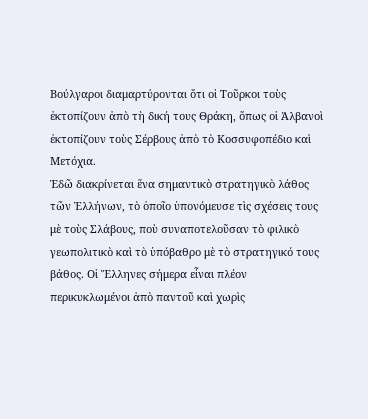Βούλγαροι διαμαρτύρονται ὅτι οἱ Τοῦρκοι τοὺς ἐκτοπίζουν ἀπὸ τὴ δική τους Θράκη, ὅπως οἱ Ἀλβανοὶ ἐκτοπίζουν τοὺς Σέρβους ἀπὸ τὸ Κοσσυφοπέδιο καὶ Μετόχια.
Ἐδῶ διακρίνεται ἕνα σημαντικὸ στρατηγικὸ λάθος τῶν Ἑλλήνων, τὸ ὁποῖο ὑπονόμευσε τὶς σχέσεις τους μὲ τοὺς Σλάβους, ποὺ συναποτελοῦσαν τὸ φιλικὸ γεωπολιτικὸ καὶ τὸ ὑπόβαθρο μὲ τὸ στρατηγικό τους βάθος. Οἱ Ἕλληνες σήμερα εἶναι πλέον περικυκλωμένοι ἀπὸ παντοῦ καὶ χωρὶς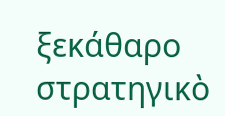ξεκάθαρο στρατηγικὸ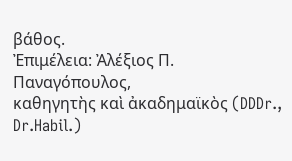βάθος.
Ἐπιμέλεια: Ἀλέξιος Π. Παναγόπουλος,
καθηγητὴς καὶ ἀκαδημαϊκὸς (DDDr., Dr.Habil.)